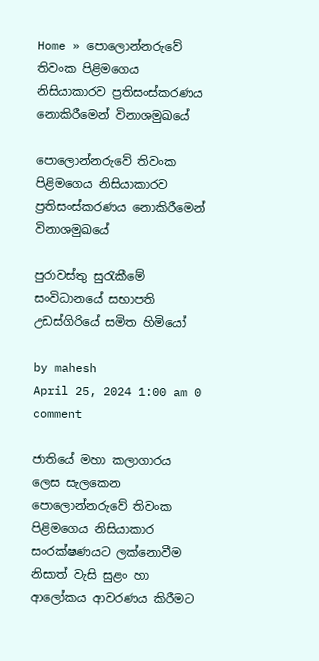Home » පොලොන්නරුවේ තිවංක පිළිමගෙය නිසියාකාරව ප්‍රතිසංස්කරණය නොකිරීමෙන් විනාශමුඛයේ

පොලොන්නරුවේ තිවංක පිළිමගෙය නිසියාකාරව ප්‍රතිසංස්කරණය නොකිරීමෙන් විනාශමුඛයේ

පුරාවස්තු සුරැකීමේ සංවිධානයේ සභාපති උඩස්ගිරියේ සමිත හිමියෝ

by mahesh
April 25, 2024 1:00 am 0 comment

ජාතියේ මහා කලාගාරය ලෙස සැලකෙන පොලොන්නරුවේ තිවංක පිළිමගෙය නිසියාකාර සංරක්ෂණයට ලක්නොවීම නිසාත් වැසි සුළං හා ආලෝකය ආවරණය කිරීමට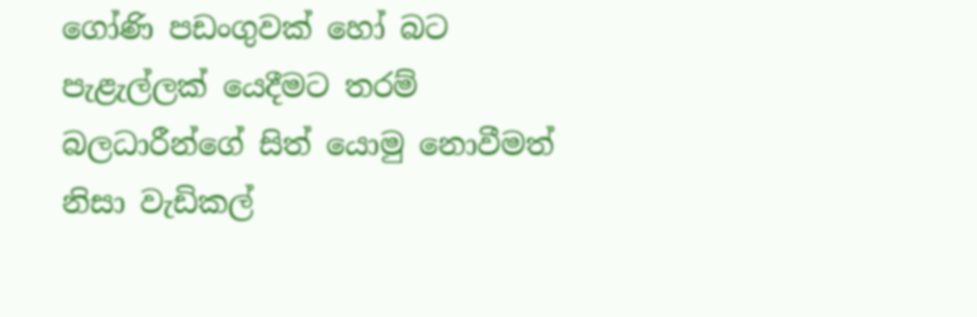ගෝණි පඩංගුවක් හෝ බට පැළැල්ලක් යෙදීමට තරම් බලධාරීන්ගේ සිත් යොමු නොවීමත් නිසා වැඩිකල්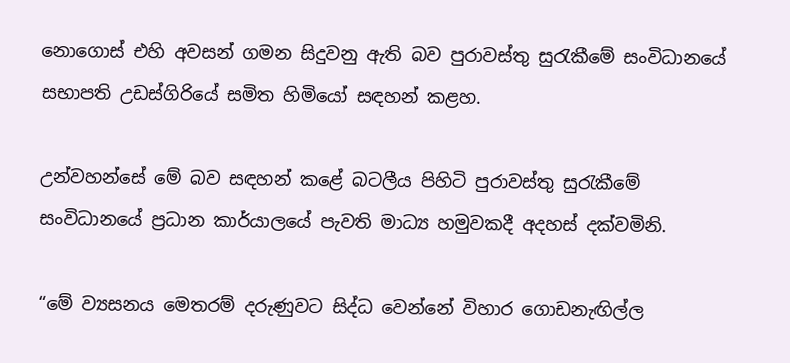නොගොස් එහි අවසන් ගමන සිදුවනු ඇති බව පුරාවස්තු සුරැකීමේ සංවිධානයේ සභාපති උඩස්ගිරියේ සමිත හිමියෝ සඳහන් කළහ.

උන්වහන්සේ මේ බව සඳහන් කළේ බටලීය පිහිටි පුරාවස්තු සුරැකීමේ සංවිධානයේ ප්‍රධාන කාර්යාලයේ පැවති මාධ්‍ය හමුවකදී අදහස් දක්වමිනි.

“මේ ව්‍යසනය මෙතරම් දරුණුවට සිද්ධ වෙන්නේ විහාර ගොඩනැඟිල්ල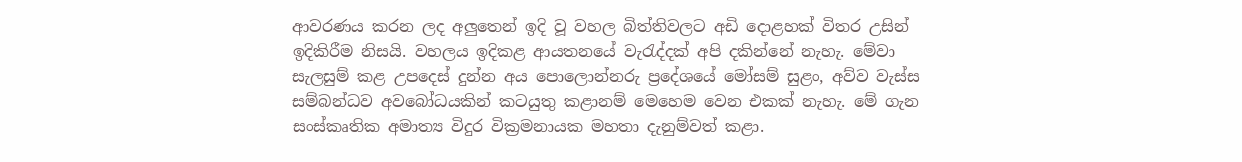ආවරණය කරන ලද අලුතෙන් ඉදි වූ වහල බිත්තිවලට අඩි දොළහක් විතර උසින් ඉදිකිරීම නිසයි. වහලය ඉදිකළ ආයතනයේ වැරැද්දක් අපි දකින්නේ නැහැ. මේවා සැලසුම් කළ උපදෙස් දුන්න අය පොලොන්නරු ප්‍රදේශයේ මෝසම් සුළං, අව්ව වැස්ස සම්බන්ධව අවබෝධයකින් කටයුතු කළානම් මෙහෙම වෙන එකක් නැහැ. මේ ගැන සංස්කෘතික අමාත්‍ය විදුර වික්‍රමනායක මහතා දැනුම්වත් කළා.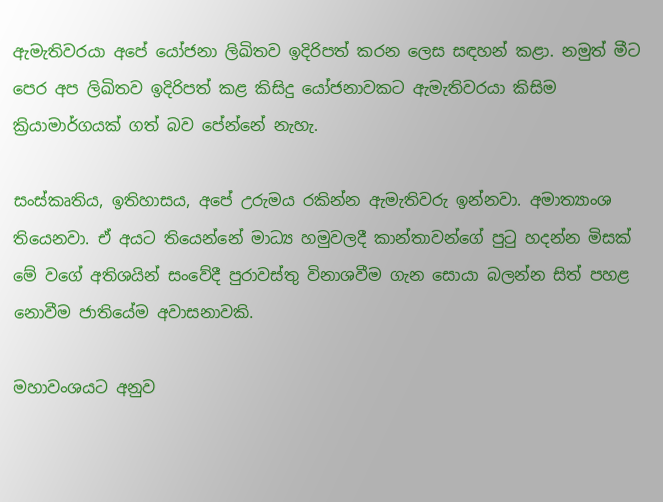ඇමැතිවරයා අපේ යෝජනා ලිඛිතව ඉදිරිපත් කරන ලෙස සඳහන් කළා. නමුත් මීට පෙර අප ලිඛිතව ඉදිරිපත් කළ කිසිදු යෝජනාවකට ඇමැතිවරයා කිසිම ක්‍රියාමාර්ගයක් ගත් බව පේන්නේ නැහැ.

සංස්කෘතිය, ඉතිහාසය, අපේ උරුමය රකින්න ඇමැතිවරු ඉන්නවා. අමාත්‍යාංශ තියෙනවා. ඒ අයට තියෙන්නේ මාධ්‍ය හමුවලදී කාන්තාවන්ගේ පුටු හදන්න මිසක් මේ වගේ අතිශයින් සංවේදී පුරාවස්තු විනාශවීම ගැන සොයා බලන්න සිත් පහළ නොවීම ජාතියේම අවාසනාවකි.

මහාවංශයට අනුව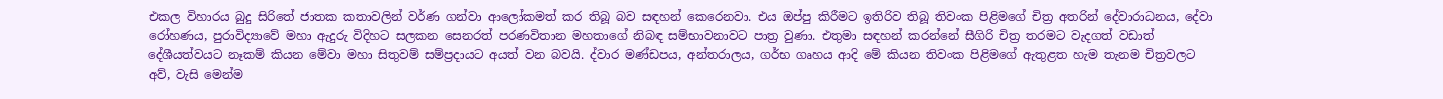එකල විහාරය බුදු සිරිතේ ජාතක කතාවලින් වර්ණ ගන්වා ආලෝකමත් කර තිබූ බව සඳහන් කෙරෙනවා. එය ඔප්පු කිරීමට ඉතිරිව තිබූ තිවංක පිළිමගේ චිත්‍ර අතරින් දේවාරාධනය, දේවා රෝහණය, පුරාවිද්‍යාවේ මහා ඇදුරු විදිහට සලකන සෙනරත් පරණවිතාන මහතාගේ නිබඳ සම්භාවනාවට පාත්‍ර වුණා. එතුමා සඳහන් කරන්නේ සීගිරි චිත්‍ර තරමට වැදගත් වඩාත් දේශීයත්වයට නෑකම් කියන මේවා මහා සිතුවම් සම්ප්‍රදායට අයත් වන බවයි. ද්වාර මණ්ඩපය, අන්තරාලය, ගර්භ ගෘහය ආදි මේ කියන තිවංක පිළිමගේ ඇතුළත හැම තැනම චිත්‍රවලට අව්, වැසි මෙන්ම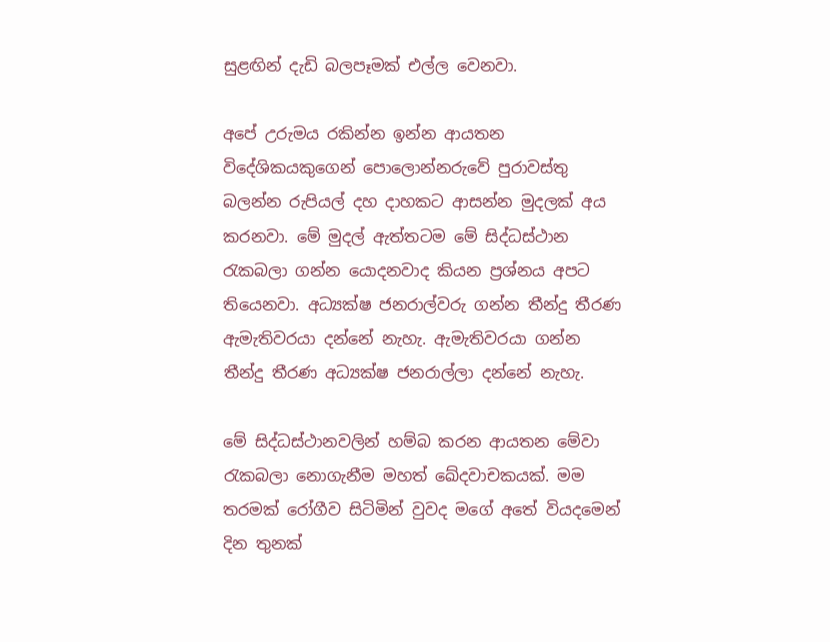සුළඟින් දැඩි බලපෑමක් එල්ල වෙනවා.

අපේ උරුමය රකින්න ඉන්න ආයතන විදේශිකයකුගෙන් පොලොන්නරුවේ පුරාවස්තු බලන්න රුපියල් දහ දාහකට ආසන්න මුදලක් අය කරනවා. මේ මුදල් ඇත්තටම මේ සිද්ධස්ථාන රැකබලා ගන්න යොදනවාද කියන ප්‍රශ්නය අපට තියෙනවා. අධ්‍යක්ෂ ජනරාල්වරු ගන්න තීන්දු තීරණ ඇමැතිවරයා දන්නේ නැහැ. ඇමැතිවරයා ගන්න තීන්දු තීරණ අධ්‍යක්ෂ ජනරාල්ලා දන්නේ නැහැ.

මේ සිද්ධස්ථානවලින් හම්බ කරන ආයතන මේවා රැකබලා නොගැනීම මහත් ඛේදවාචකයක්. මම තරමක් රෝගීව සිටිමින් වුවද මගේ අතේ වියදමෙන් දින තුනක්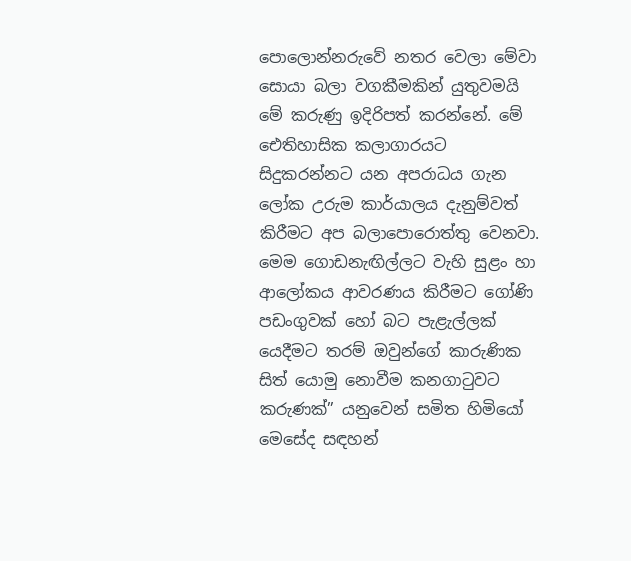පොලොන්නරුවේ නතර වෙලා මේවා සොයා බලා වගකීමකින් යුතුවමයි මේ කරුණු ඉදිරිපත් කරන්නේ. මේ ඓතිහාසික කලාගාරයට සිදුකරන්නට යන අපරාධය ගැන ලෝක උරුම කාර්යාලය දැනුම්වත් කිරීමට අප බලාපොරොත්තු වෙනවා. මෙම ගොඩනැඟිල්ලට වැහි සුළං හා ආලෝකය ආවරණය කිරීමට ගෝණි පඩංගුවක් හෝ බට පැළැල්ලක් යෙදීමට තරම් ඔවුන්ගේ කාරුණික සිත් යොමු නොවීම කනගාටුවට කරුණක්” යනුවෙන් සමිත හිමියෝ මෙසේද සඳහන්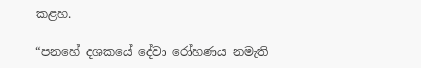කළහ.

“පනහේ දශකයේ දේවා රෝහණය නමැති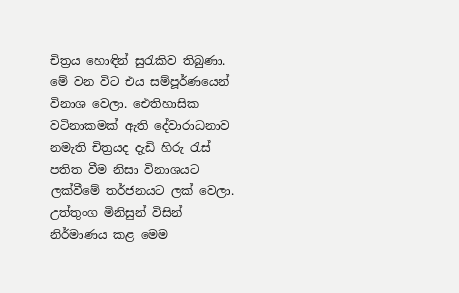චිත්‍රය හොඳින් සුරැකිව තිබුණා. මේ වන විට එය සම්පූර්ණයෙන් විනාශ වෙලා. ඓතිහාසික වටිනාකමක් ඇති දේවාරාධනාව නමැති චිත්‍රයද දැඩි හිරු රැස් පතිත වීම නිසා විනාශයට ලක්වීමේ තර්ජනයට ලක් වෙලා. උත්තුංග මිනිසුන් විසින් නිර්මාණය කළ මෙම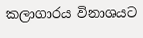කලාගාරය විනාශයට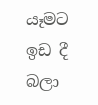යෑමට ඉඩ දී බලා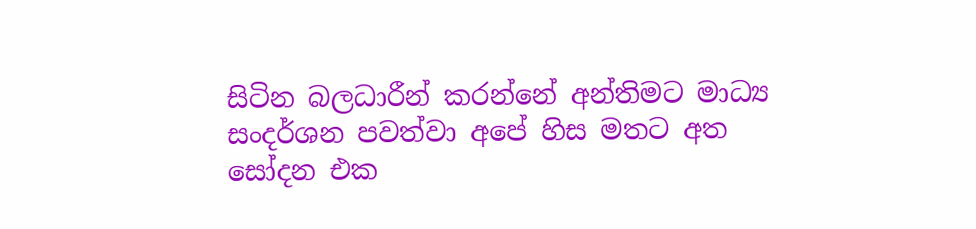සිටින බලධාරීන් කරන්නේ අන්තිමට මාධ්‍ය සංදර්ශන පවත්වා අපේ හිස මතට අත සෝදන එක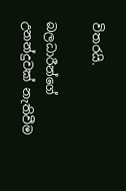විතරයි.

බලධාරීන්ගේ උනන්දුවක් නැතිවීම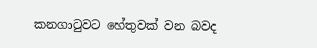කනගාටුවට හේතුවක් වන බවද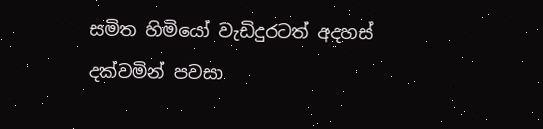සමිත හිමියෝ වැඩිදුරටත් අදහස් දක්වමින් පවසා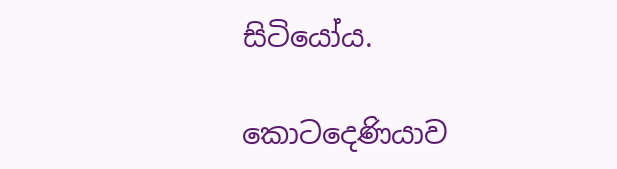සිටියෝය.

කොටදෙණියාව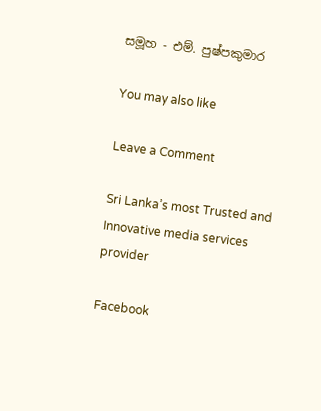සමූහ - එම්. පුෂ්පකුමාර

You may also like

Leave a Comment

Sri Lanka’s most Trusted and Innovative media services provider

Facebook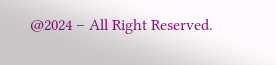@2024 – All Right Reserved.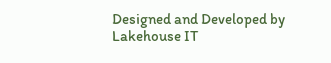Designed and Developed by Lakehouse IT